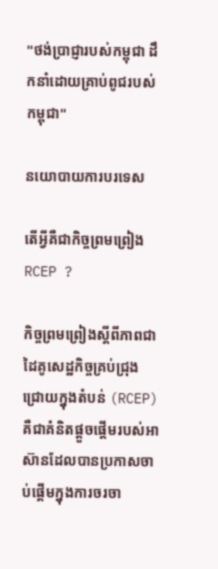"ថង់ប្រាជ្ញារបស់កម្ពុជា ដឹកនាំដោយគ្រាប់ពូជរបស់កម្ពុជា"

នយោបាយការបរទេស

តើអ្វីគឺជាកិច្ចព្រមព្រៀង RCEP ?

កិច្ចព្រមព្រៀងស្ដីពីភាពជាដៃគូសេដ្ឋកិច្ចគ្រប់ជ្រុងជ្រោយក្នុងតំបន់ (RCEP) គឺជាគំនិតផ្ដួចផ្ដើមរបស់អាស៊ានដែលបានប្រកាសចាប់ផ្ដើមក្នុងការចរចា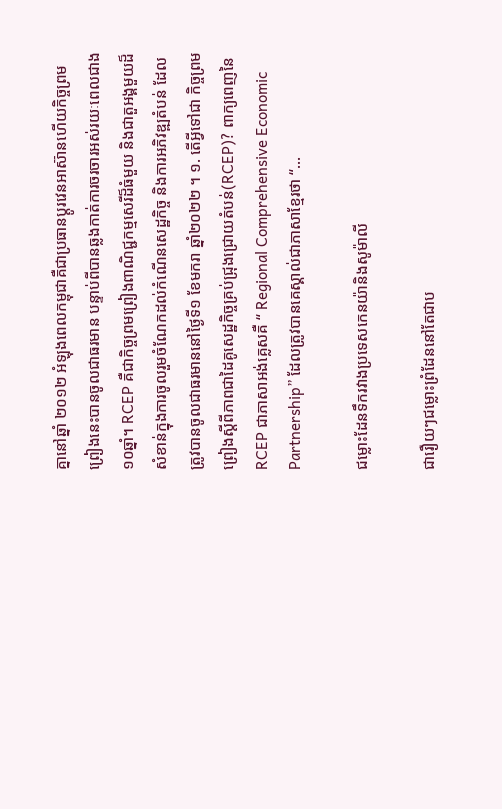គ្នានៅឆ្នាំ ២០១២ អំឡុងពេលកម្ពុជាគឺជាប្រធានប្ដូរវេនអាស៊ានហើយកិច្ចព្រមព្រៀងនេះបានចូលជាធរមាន បន្ទាប់ពីបានឆ្លងកាត់ការចរចារអស់រយៈពេលជាង១០ឆ្នាំ។ RCEP គឺជាកិច្ចព្រមព្រៀងពាណិជ្ជកម្មសេរីដ៏ធំមួយ និងជាតួអង្គមួយដ៏សំខាន់ក្នុងការចូលរួមចំណែកដល់កំណើនសេដ្ឋកិច្ច និងការអភិវឌ្ឍតំបន់ ដែលត្រូវបានចូលជាធរមាននៅថ្ងៃទី១ ខែមករា ឆ្នាំ២០២២ ។ ១. តើអ្វីទៅជា កិច្ចព្រមព្រៀងស្ដីពីភាពជាដៃគូសេដ្ឋកិច្ចគ្រប់ជ្រុងជ្រោយតំបន់(RCEP)? ពាក្យពេញនៃRCEP ជាភាសាអង់គ្លេសគឺ “ Regional Comprehensive Economic Partnership” ដែលត្រូវបានគេស្គាល់ជាភាសាខ្មែរថា “...

ជម្លោះដែនទឹករវាងប្រទេសកេនយ៉ានិងសូម៉ាលី

ជារឿយៗជម្លោះព្រំដែននៅតែជាប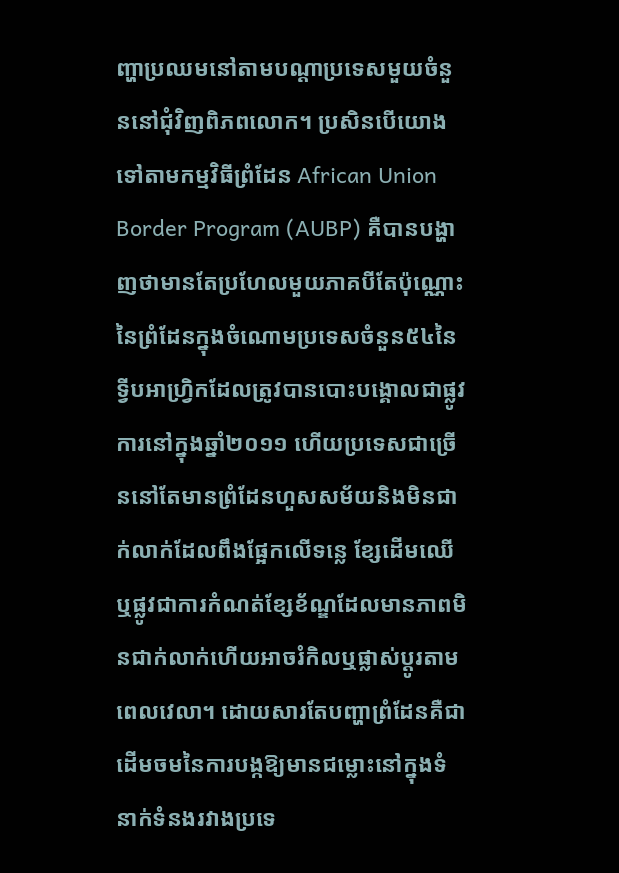ញ្ហាប្រឈមនៅតាមបណ្តាប្រទេសមួយចំនួននៅជុំវិញពិភពលោក។ ប្រសិនបើយោងទៅតាមកម្មវិធីព្រំដែន African Union Border Program (AUBP) គឺបានបង្ហាញថាមានតែប្រហែលមួយភាគបីតែប៉ុណ្ណោះនៃព្រំដែនក្នុងចំណោមប្រទេសចំនួន៥៤នៃទ្វីបអាហ្វ្រិកដែលត្រូវបានបោះបង្គោលជាផ្លូវការនៅក្នុងឆ្នាំ២០១១ ហើយប្រទេសជាច្រើននៅតែមានព្រំដែនហួសសម័យនិងមិនជាក់លាក់ដែលពឹងផ្អែកលើទន្លេ ខ្សែដើមឈើ ឬផ្លូវជាការកំណត់ខ្សែខ័ណ្ឌដែលមានភាពមិនជាក់លាក់ហើយអាចរំកិលឬផ្លាស់ប្តូរតាមពេលវេលា។ ដោយសារតែបញ្ហាព្រំដែនគឺជាដើមចមនៃការបង្កឱ្យមានជម្លោះនៅក្នុងទំនាក់ទំនងរវាងប្រទេ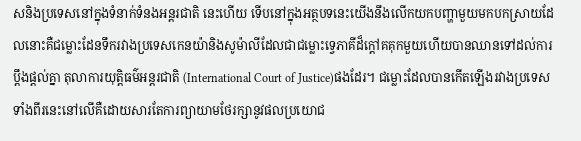សនិងប្រទេសនៅក្នុងទំនាក់ទំនងអន្តរជាតិ នេះហើយ ទើបនៅក្នុងអត្ថបទនេះយើងនឹងលើកយកបញ្ហាមួយមកបកស្រាយដែលនោះគឺជម្លោះដែនទឹករវាងប្រទេសកេនយ៉ានិងសូម៉ាលីដែលជាជម្លោះទ្វេភាគីដ៏ក្តៅគគុកមួយហើយបានឈានទៅដល់ការប្តឹងផ្តល់គ្នា តុលាការយុត្តិធម៌អន្តរជាតិ (International Court of Justice)ផងដែរ។ ជម្លោះដែលបានកើតឡើងរវាងប្រទេសទាំងពីរនេះនៅលើគឺដោយសារតែការព្យាយាមថែរក្សានូវផលប្រយោជ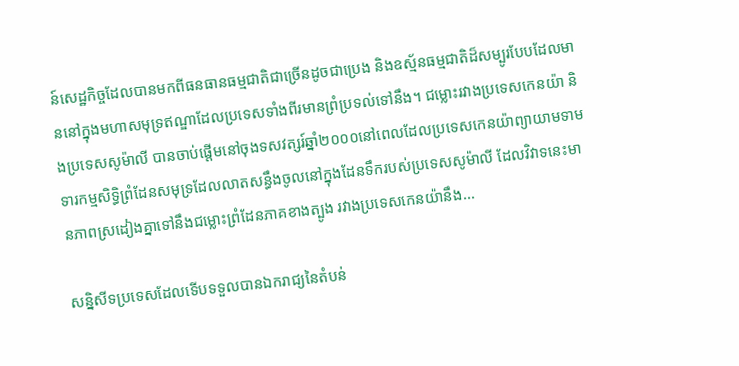ន៍សេដ្ឋកិច្ចដែលបានមកពីធនធានធម្មជាតិជាច្រើនដូចជាប្រេង និងឧស្ម័នធម្មជាតិដ៏សម្បូរបែបដែលមាននៅក្នុងមហាសមុទ្រឥណ្ឌាដែលប្រទេសទាំងពីរមានព្រំប្រទល់ទៅនឹង។ ជម្លោះរវាងប្រទេសកេនយ៉ា និងប្រទេសសូម៉ាលី បានចាប់ផ្តើមនៅចុងទសវត្សរ៍ឆ្នាំ២០០០នៅពេលដែលប្រទេសកេនយ៉ាព្យាយាមទាមទារកម្មសិទ្ធិព្រំដែនសមុទ្រដែលលាតសន្ធឹងចូលនៅក្នុងដែនទឹករបស់ប្រទេសសូម៉ាលី ដែលវិវាទនេះមានភាពស្រដៀងគ្នាទៅនឹងជម្លោះព្រំដែនភាគខាងត្បូង រវាងប្រទេសកេនយ៉ានឹង...

សន្និសីទប្រទេសដែលទើបទទួលបានឯករាជ្យនៃតំបន់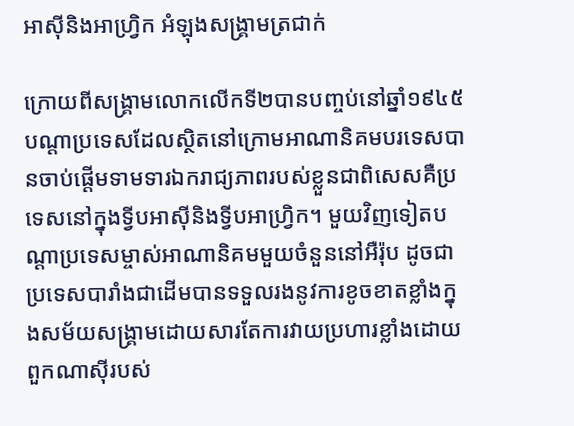អាស៊ីនិងអាហ្វ្រិក អំឡុងសង្គ្រាមត្រជាក់

ក្រោយពីសង្រ្គាមលោកលើកទី២បានបញ្ចប់នៅឆ្នាំ១៩៤៥ បណ្តាប្រទេសដែលស្ថិតនៅក្រោមអាណានិគមបរទេសបានចាប់ផ្តើមទាមទារឯករាជ្យភាពរបស់ខ្លួនជាពិសេសគឺប្រទេសនៅក្នុងទ្វីបអាស៊ីនិងទ្វីបអាហ្រ្វិក។ មួយវិញទៀតបណ្តាប្រទេសម្ចាស់អាណានិគមមួយចំនួននៅអឺរ៉ុប ដូចជាប្រទេសបារាំងជាដើមបានទទួលរងនូវការខូចខាតខ្លាំងក្នុងសម័យសង្គ្រាមដោយសារតែការវាយប្រហារខ្លាំងដោយពួកណាស៊ីរបស់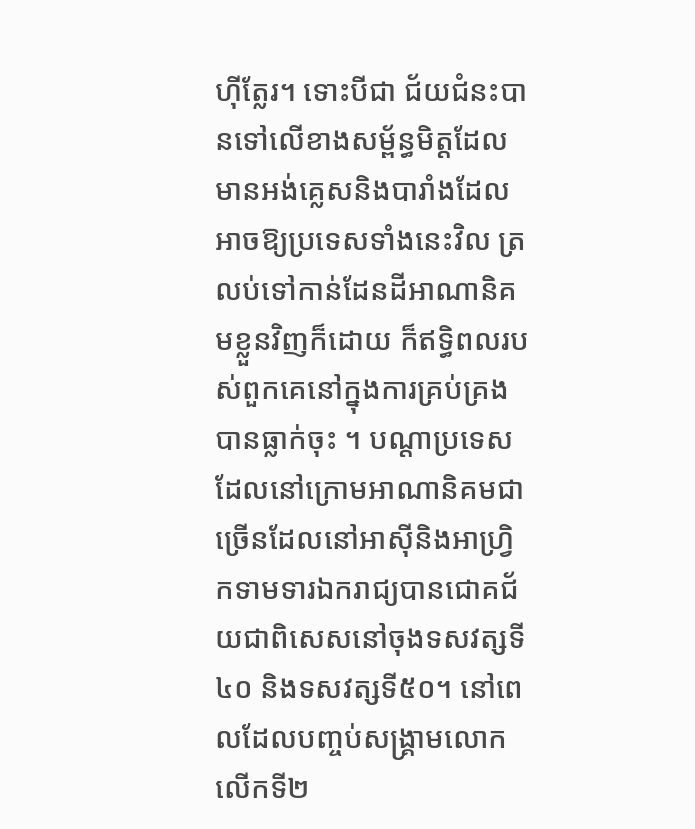ហ៊ីត្លែរ។ ទោះបីជា ជ័យជំនះបានទៅលើខាងសម្ព័ន្ធមិត្តដែលមានអង់គ្លេសនិងបារាំងដែលអាចឱ្យប្រទេសទាំងនេះវិល ត្រលប់ទៅកាន់ដែនដីអាណានិគមខ្លួនវិញក៏ដោយ ក៏ឥទិ្ធពលរបស់ពួកគេនៅក្នុងការគ្រប់គ្រងបានធ្លាក់ចុះ ។ បណ្តាប្រទេសដែលនៅក្រោមអាណានិគមជាច្រើនដែលនៅអាស៊ីនិងអាហ្រ្វិកទាមទារឯករាជ្យបានជោគជ័យជាពិសេសនៅចុងទសវត្សទី៤០ និងទសវត្សទី៥០។ នៅពេលដែលបញ្ចប់សង្រ្គាមលោកលើកទី២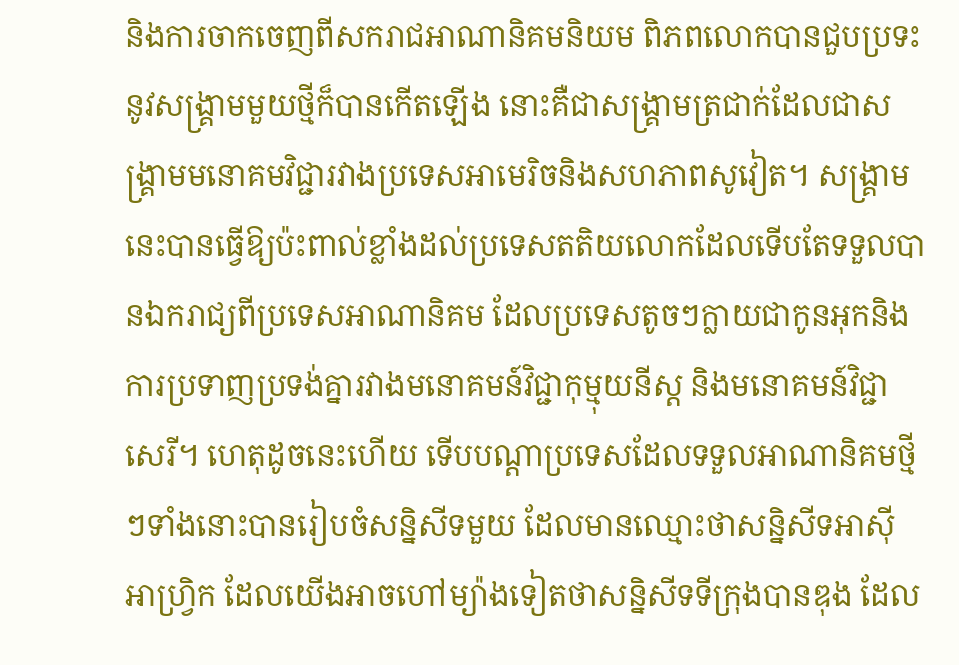និងការចាកចេញពីសករាជអាណានិគមនិយម ពិភពលោកបានជួបប្រទះនូវសង្គ្រាមមួយថ្មីក៏បានកើតឡើង នោះគឺជាសង្រ្គាមត្រជាក់ដែលជាសង្រ្គាមមនោគមវិជ្ជារវាងប្រទេសអាមេរិចនិងសហភាពសូវៀត។ សង្គ្រាមនេះបានធ្វើឱ្យប៉ះពាល់ខ្លាំងដល់ប្រទេសតតិយលោកដែលទើបតែទទួលបានឯករាជ្យពីប្រទេសអាណានិគម ដែលប្រទេសតូចៗក្លាយជាកូនអុកនិងការប្រទាញប្រទង់គ្នារវាងមនោគមន៍វិជ្ជាកុម្មុយនីស្ដ និងមនោគមន៍វិជ្ជាសេរី។ ហេតុដូចនេះហើយ ទើបបណ្តាប្រទេសដែលទទួលអាណានិគមថ្មីៗទាំងនោះបានរៀបចំសន្និសីទមួយ ដែលមានឈ្មោះថាសន្និសីទអាស៊ី អាហ្វ្រិក ដែលយើងអាចហៅម្យ៉ាងទៀតថាសន្និសីទទីក្រុងបានឌុង ដែល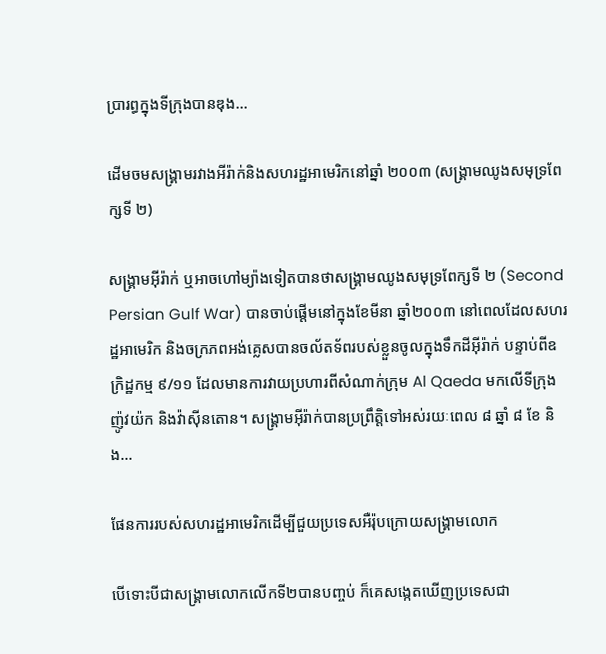ប្រារព្ធក្នុងទីក្រុងបានឌុង...

ដើមចមសង្គ្រាមរវាងអីរ៉ាក់និងសហរដ្ឋអាមេរិកនៅឆ្នាំ ២០០៣ (សង្គ្រាមឈូងសមុទ្រពែក្សទី ២)

សង្គ្រាមអ៊ីរ៉ាក់ ឬអាចហៅម្យ៉ាងទៀតបានថាសង្គ្រាមឈូងសមុទ្រពែក្សទី ២ (Second Persian Gulf War) បានចាប់ផ្តើមនៅក្នុងខែមីនា ឆ្នាំ២០០៣ នៅពេលដែលសហរដ្ឋអាមេរិក និងចក្រភពអង់គ្លេសបានចល័តទ័ពរបស់ខ្លួនចូលក្នុងទឹកដីអ៊ីរ៉ាក់ បន្ទាប់ពីឧក្រិដ្ឋកម្ម ៩/១១ ដែលមានការវាយប្រហារពីសំណាក់ក្រុម Al Qaeda មកលើទីក្រុងញ៉ូវយ៉ក និងវ៉ាស៊ីនតោន។ សង្គ្រាមអ៊ីរ៉ាក់បានប្រពឹ្រត្តិទៅអស់រយៈពេល ៨ ឆ្នាំ ៨ ខែ និង...

ផែនការរបស់សហរដ្ឋអាមេរិកដើម្បីជួយប្រទេសអឺរ៉ុបក្រោយសង្គ្រាមលោក

បើទោះបីជាសង្គ្រាមលោកលើកទី២បានបញ្ចប់ ក៏គេសង្កេតឃើញប្រទេសជា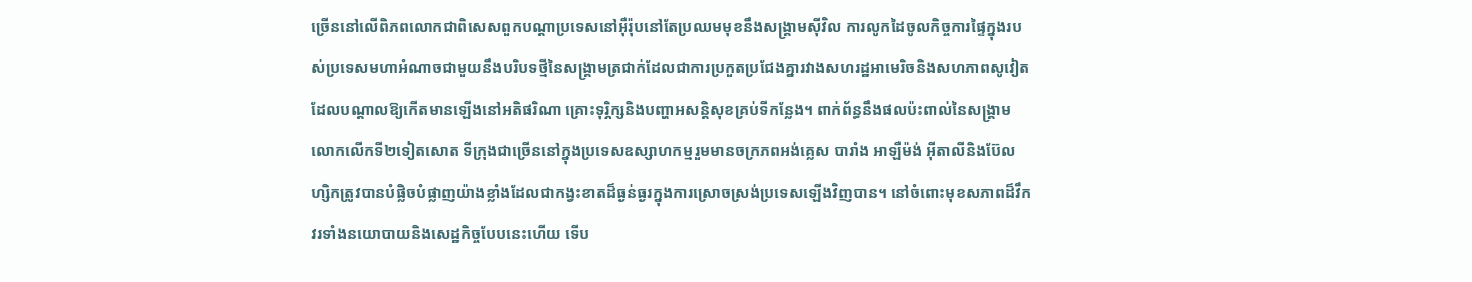ច្រើននៅលើពិភពលោកជាពិសេសពួកបណ្តាប្រទេសនៅអ៊ឺរ៉ុបនៅតែប្រឈមមុខនឹងសង្គ្រាមស៊ីវិល ការលូកដៃចូលកិច្ចការផ្ទៃក្នុងរបស់ប្រទេសមហាអំណាចជាមួយនឹងបរិបទថ្មីនៃសង្គ្រាមត្រជាក់ដែលជាការប្រកួតប្រជែងគ្នារវាងសហរដ្ឋអាមេរិចនិងសហភាពសូវៀតដែលបណ្តាលឱ្យកើតមានឡើងនៅអតិផរិណា គ្រោះទុរ្ភិក្សនិងបញ្ហាអសន្តិសុខគ្រប់ទីកន្លែង។ ពាក់ព័ន្ធនឹងផលប៉ះពាល់នៃសង្គ្រាមលោកលើកទី២ទៀតសោត ទីក្រុងជាច្រើននៅក្នុងប្រទេសឧស្សាហកម្មរួមមានចក្រភពអង់គ្លេស បារាំង អាឡឺម៉ង់ អ៊ីតាលីនិងប៊ែលហ្សិកត្រូវបានបំផ្លិចបំផ្លាញយ៉ាងខ្លាំងដែលជាកង្វះខាតដ៏ធ្ងន់ធ្ងរក្នុងការស្រោចស្រង់ប្រទេសឡើងវិញបាន។ នៅចំពោះមុខសភាពដ៏វឹកវរទាំងនយោបាយនិងសេដ្ឋកិច្ចបែបនេះហើយ ទើប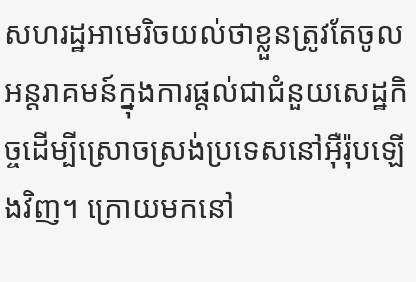សហរដ្ឋអាមេរិចយល់ថាខ្លួនត្រូវតែចូលអន្តរាគមន៍ក្នុងការផ្តល់ជាជំនួយសេដ្ឋកិច្ចដើម្បីស្រោចស្រង់ប្រទេសនៅអ៊ឺរ៉ុបឡើងវិញ។ ក្រោយមកនៅ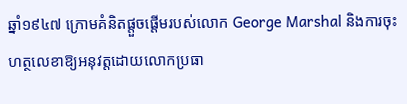ឆ្នាំ១៩៤៧ ក្រោមគំនិតផ្តួចផ្តើមរបស់លោក George Marshal និងការចុះហត្ថលេខាឱ្យអនុវត្តដោយលោកប្រធា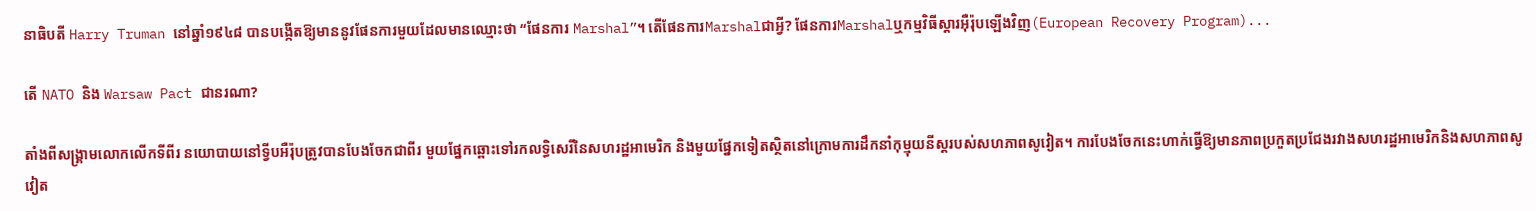នាធិបតី Harry Truman នៅឆ្នាំ១៩៤៨ បានបង្កើតឱ្យមាននូវផែនការមួយដែលមានឈ្មោះថា “ផែនការ Marshal”។ តើផែនការMarshalជាអ្វី? ផែនការMarshalឬកម្មវិធីស្តារអ៊ឺរ៉ុបឡើងវិញ(European Recovery Program)...

តើ NATO និង Warsaw Pact ជានរណា?

តាំងពីសង្រ្គាមលោកលើកទីពីរ នយោបាយនៅទ្វីបអឺរ៉ុបត្រូវបានបែងចែកជាពីរ មួយផ្នែកឆ្ពោះទៅរកលទ្ធិសេរីនៃសហរដ្ឋអាមេរិក និងមួយផ្នែកទៀតស្ថិតនៅក្រោមការដឹកនាំកុម្មុយនីស្តរបស់សហភាពសូវៀត។ ការបែងចែកនេះហាក់ធ្វើឱ្យមានភាពប្រកួតប្រជែងរវាងសហរដ្ឋអាមេរិកនិងសហភាពសូវៀត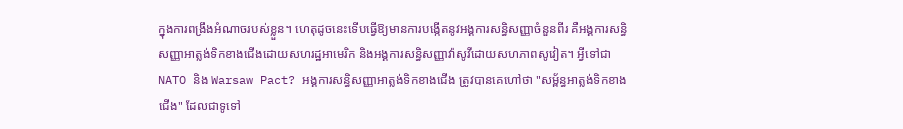ក្នុងការពង្រឹងអំណាចរបស់ខ្លួន។ ហេតុដូចនេះទើបធ្វើឱ្យមានការបង្កើតនូវអង្គការសន្ធិសញ្ញាចំនួនពីរ គឺអង្គការសន្ធិសញ្ញាអាត្លង់ទិកខាងជើងដោយសហរដ្ឋអាមេរិក និងអង្គការសន្ធិសញ្ញាវ៉ាសូវីដោយសហភាពសូវៀត។ អ្វីទៅជាNATO និង Warsaw Pact? អង្គការសន្ធិសញ្ញាអាត្លង់ទិកខាងជើង ត្រូវបានគេហៅថា "សម្ព័ន្ធអាត្លង់ទិកខាងជើង" ដែលជាទូទៅ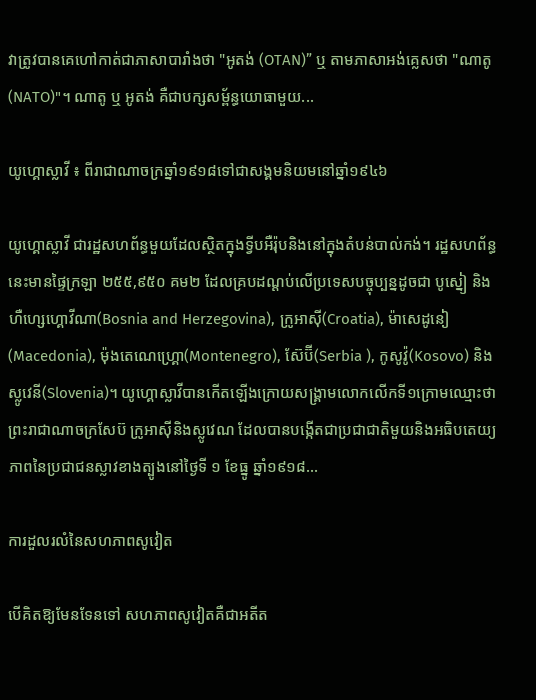វាត្រូវបានគេហៅកាត់ជាភាសាបារាំងថា "អូតង់ (OTAN)” ឬ តាមភាសាអង់គ្លេសថា "ណាតូ (NATO)"។ ណាតូ ឬ អូតង់ គឺជាបក្សសម្ព័ន្ធយោធាមួយ...

យូហ្គោស្លាវី ៖ ពីរាជាណាចក្រឆ្នាំ១៩១៨ទៅជាសង្គមនិយមនៅឆ្នាំ១៩៤៦

យូហ្គោស្លាវី ជារដ្ឋសហព័ន្ធមួយដែលស្ថិតក្នុងទី្វបអឺរ៉ុបនិងនៅក្នុងតំបន់បាល់កង់។ រដ្ឋសហព័ន្ធនេះមានផ្ទៃក្រឡា ២៥៥,៩៥០ គម២ ដែលគ្របដណ្តប់លើប្រទេសបច្ចុប្បន្នដូចជា បូស្នៀ និងហឺហ្សេហ្គោវីណា(Bosnia and Herzegovina), ក្រូអាស៊ី(Croatia), ម៉ាសេដូនៀ(Macedonia), ម៉ុងតេណេហ្គ្រោ(Montenegro), ស៊ែប៊ី(Serbia ), កូសូវ៉ូ(Kosovo) និង ស្លូវេនី(Slovenia)។ យូហ្គោស្លាវីបានកើតឡើងក្រោយសង្គ្រាមលោកលើកទី១ក្រោមឈ្មោះថាព្រះរាជាណាចក្រសែប៊ ក្រូអាស៊ីនិងស្លូវេណ ដែលបានបង្កើតជាប្រជាជាតិមួយនិងអធិបតេយ្យភាពនៃប្រជាជនស្លាវខាងត្បូងនៅថ្ងៃទី ១ ខែធ្នូ ឆ្នាំ១៩១៨...

ការដួលរលំនៃសហភាពសូវៀត

បើគិតឱ្យមែនទែនទៅ សហភាពសូវៀតគឺជាអតីត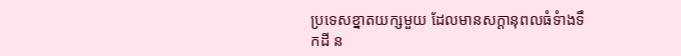ប្រទេសខ្នាតយក្សមួយ ដែលមានសក្ដានុពលធំទំាងទឹកដី ន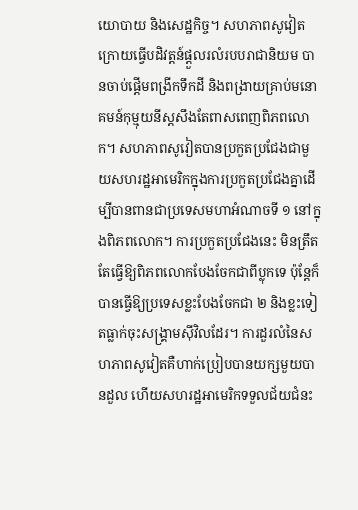យោបាយ និងសេដ្ឋកិច្ច។ សហភាពសូវៀតក្រោយធ្វើបដិវត្ដន៍ផ្ដួលរលំរបបរាជានិយម បានចាប់ផ្ដើមពង្រីកទឹកដី និងពង្រាយគ្រាប់មនោគមន៍កុម្មុយនីស្ដសឹងតែពាសពេញពិភពលោក។ សហភាពសូវៀតបានប្រកួតប្រជែងជាមួយសហរដ្ឋអាមេរិកក្នុងការប្រកួតប្រជែងគ្នាដើម្បីបានពានជាប្រទេសមហាអំណាចទី ១ នៅក្នុងពិភពលោក។ ការប្រកួតប្រជែងនេះ មិនត្រឹតតែធ្វើឱ្យពិភពលោកបែងចែកជាពីប្លុកទេ ប៉ុន្តែក៏បានធ្វើឱ្យប្រទេសខ្លះបែងចែកជា ២ និងខ្លះទៀតធ្លាក់ចុះសង្គ្រាមស៊ីវិលដែរ។ ការដួរលំនៃសហភាពសូវៀតគឺហាក់ប្រៀបបានយក្សមួយបានដួល ហើយសហរដ្ឋអាមេរិកទទួលជ័យជំនះ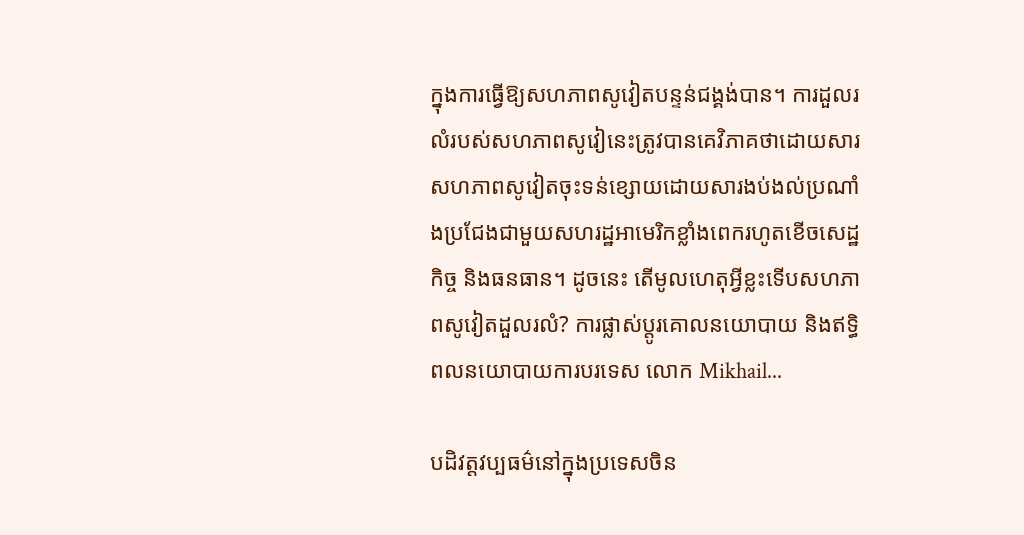ក្នុងការធ្វើឱ្យសហភាពសូវៀតបន្ទន់ជង្គង់បាន។ ការដួលរលំរបស់សហភាពសូវៀនេះត្រូវបានគេវិភាគថាដោយសារសហភាពសូវៀតចុះទន់ខ្សោយដោយសារងប់ងល់ប្រណាំងប្រជែងជាមួយសហរដ្ឋអាមេរិកខ្លាំងពេករហូតខើចសេដ្ឋកិច្ច និងធនធាន។ ដូចនេះ តើមូលហេតុអ្វីខ្លះទើបសហភាពសូវៀតដួលរលំ? ការផ្លាស់ប្តូរគោលនយោបាយ និងឥទ្ធិពលនយោបាយការបរទេស លោក Mikhail...

បដិវត្តវប្បធម៌នៅក្នុងប្រទេសចិន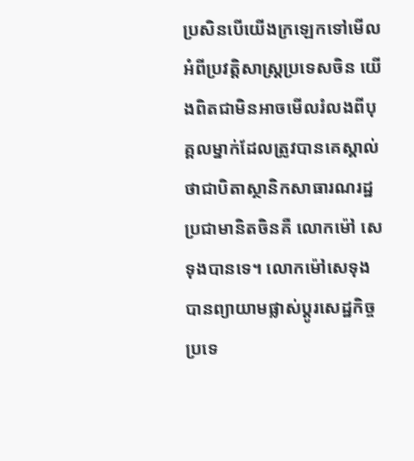ប្រសិនបើយើងក្រឡេកទៅមើលអំពីប្រវត្តិសាស្ត្រប្រទេសចិន យើងពិតជាមិនអាចមើលរំលងពីបុគ្គលម្នាក់ដែលត្រូវបានគេស្គាល់ថាជាបិតាស្ថានិកសាធារណរដ្ឋប្រជាមានិតចិនគឺ លោកម៉ៅ សេទុងបានទេ។ លោកម៉ៅសេទុងបានព្យាយាមផ្លាស់ប្តូរសេដ្ឋកិច្ចប្រទេ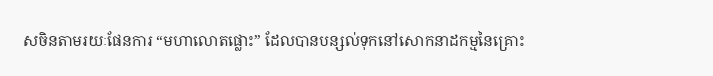សចិនតាមរយៈផែនការ “មហាលោតផ្លោះ” ដែលបានបន្សល់ទុកនៅសោកនាដកម្មនៃគ្រោះ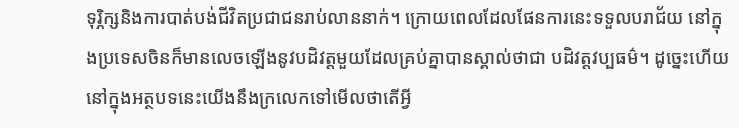ទុរ្ភិក្សនិងការបាត់បង់ជីវិតប្រជាជនរាប់លាននាក់។ ក្រោយពេលដែលផែនការនេះទទួលបរាជ័យ នៅក្នុងប្រទេសចិនក៏មានលេចឡើងនូវបដិវត្តមួយដែលគ្រប់គ្នាបានស្គាល់ថាជា បដិវត្តវប្បធម៌។ ដូច្នេះហើយ នៅក្នុងអត្ថបទនេះយើងនឹងក្រលេកទៅមើលថាតើអ្វី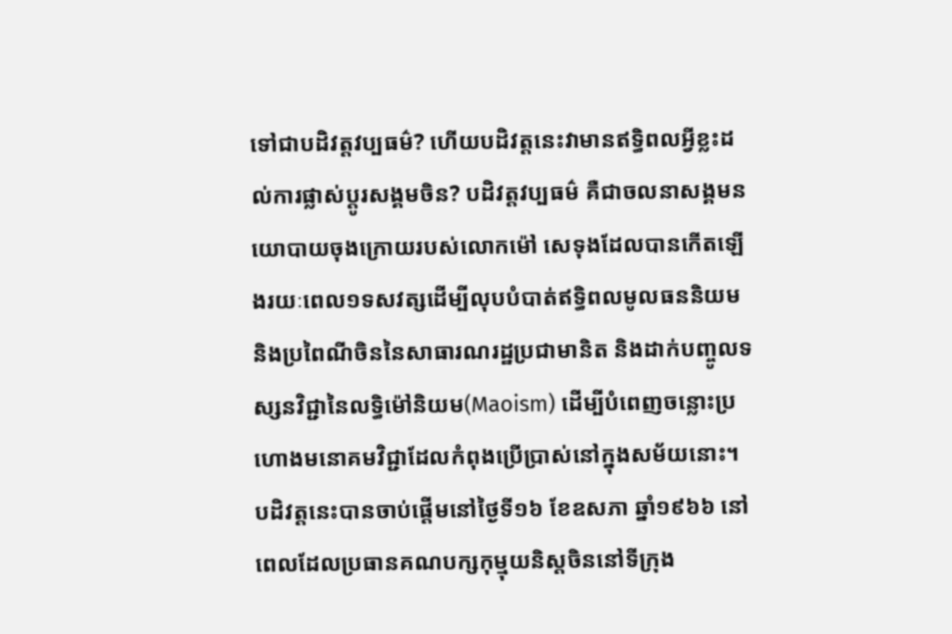ទៅជាបដិវត្តវប្បធម៌? ហើយបដិវត្តនេះវាមានឥទ្ធិពលអ្វីខ្លះដល់ការផ្លាស់ប្តូរសង្គមចិន? បដិវត្តវប្បធម៌ គឺជាចលនាសង្គមនយោបាយចុងក្រោយរបស់លោកម៉ៅ សេទុងដែលបានកើតឡើងរយៈពេល១ទសវត្សដើម្បីលុបបំបាត់ឥទ្ធិពលមូលធននិយម និងប្រពៃណីចិននៃសាធារណរដ្ឋប្រជាមានិត និងដាក់បញ្ចូលទស្សនវិជ្ជានៃលទ្ធិម៉ៅនិយម(Maoism) ដើម្បីបំពេញចន្លោះប្រហោងមនោគមវិជ្ជាដែលកំពុងប្រើប្រាស់នៅក្នុងសម័យនោះ។ បដិវត្តនេះបានចាប់ផ្តើមនៅថ្ងៃទី១៦ ខែឧសភា ឆ្នាំ១៩៦៦ នៅពេលដែលប្រធានគណបក្សកុម្មុយនិស្តចិននៅទីក្រុង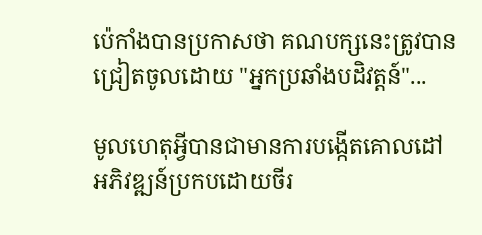ប៉េកាំងបានប្រកាសថា គណបក្សនេះត្រូវបានជ្រៀតចូលដោយ "អ្នកប្រឆាំងបដិវត្តន៍"...

មូលហេតុអ្វីបានជាមានការបង្កើតគោលដៅអភិវឌ្ឍន៍ប្រកបដោយចីរ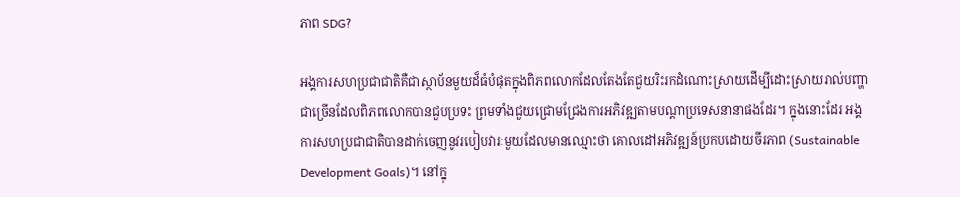ភាព SDG?

អង្គការសហប្រជាជាតិគឺជាស្ថាប័នមួយដ៏ធំបំផុតក្នុងពិភពលោកដែលតែងតែជួយរិះរកដំណោះស្រាយដើម្បីដោះស្រាយរាល់បញ្ហាជាច្រើនដែលពិភពលោកបានជួបប្រទះ ព្រមទាំងជួយជ្រោមជ្រែងការអភិវឌ្ឍតាមបណ្ដាប្រទេសនានាផងដែរ។ ក្នុងនោះដែរ អង្គការសហប្រជាជាតិបានដាក់ចេញនូវរបៀបវារៈមួយដែលមានឈ្មោះថា គោលដៅអភិវឌ្ឍន៍ប្រកបដោយចីរភាព (Sustainable Development Goals)។ នៅក្នុ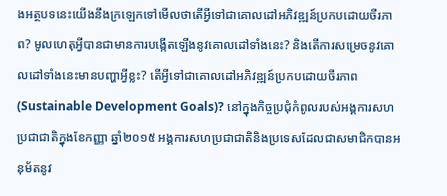ងអត្ថបទនេះយើងនឹងក្រឡេកទៅមើលថាតើអ្វីទៅជាគោលដៅអភិវឌ្ឍន៍ប្រកបដោយចីរភាព? មូលហេតុអ្វីបានជាមានការបង្កើតឡើងនូវគោលដៅទាំងនេះ? និងតើការសម្រេចនូវគោលដៅទាំងនេះមានបញ្ហាអ្វីខ្លះ? តើអ្វីទៅជាគោលដៅអភិវឌ្ឍន៍ប្រកបដោយចីរភាព (Sustainable Development Goals)? នៅក្នុងកិច្ចប្រជុំកំពូលរបស់អង្គការសហប្រជាជាតិក្នុងខែកញ្ញា ឆ្នាំ២០១៥ អង្គការសហប្រជាជាតិនិងប្រទេសដែលជាសមាជិកបានអនុម័តនូវ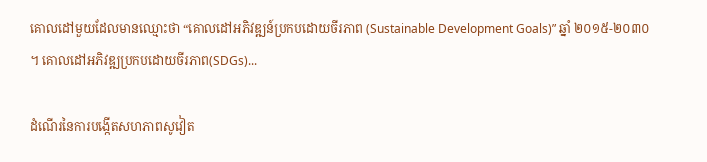គោលដៅមួយដែលមានឈ្មោះថា “គោលដៅអភិវឌ្ឍន៍ប្រកបដោយចីរភាព (Sustainable Development Goals)” ឆ្នាំ ២០១៥-២០៣០ ។ គោលដៅអភិវឌ្ឍប្រកបដោយចីរភាព(SDGs)...

ដំណើរនៃការបង្កើតសហភាពសូវៀត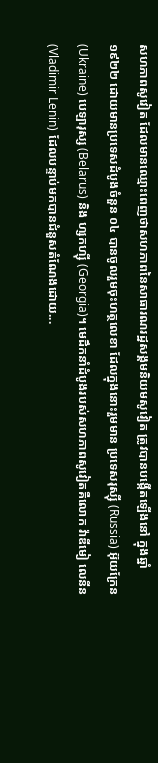សហភាពសូវៀត ដែលមានឈ្មោះពេញថាសហភាពនៃសាធារណរដ្ឋសង្គមនិយមសូវៀត ត្រូវបានបង្កើតឡើងនៅ ក្នុងឆ្នាំ ១៩២២ ដោយមានប្រទេសដំបូងចំនួន ០៤ បានចូលរួមចុះហត្ថលេខា ដែលក្នុងនោះរួមមាន ប្រទេសរុស្ស៊ី (Russia) អ៊ុយក្រែន (Ukraine) បេឡារុស្ស (Belarus) និង ហ្សកហ្ស៊ី (Georgia)។ មេដឹកនាំដំបូងរបស់សហភាពសូវៀតគឺលោក វ៉ាឌីមៀ លេនីន (Vladimir Lenin) ដែលបន្ទាប់មកបានជំនួសតំណែងដោយ...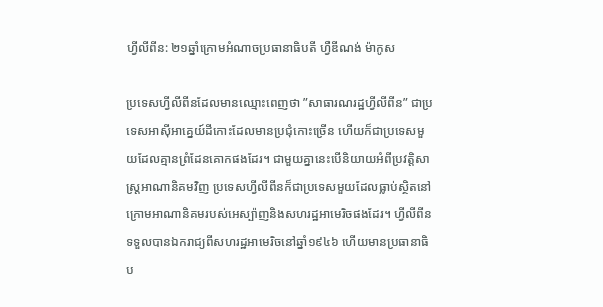ហ្វីលីពីន: ២១ឆ្នាំក្រោមអំណាចប្រធានាធិបតី ហ្វឺឌីណង់ ម៉ាកូស

ប្រទេសហី្វលីពីនដែលមានឈ្មោះពេញថា ”សាធារណរដ្ឋហ្វីលីពីន” ជាប្រទេសអាស៊ីអាគ្នេយ៍ដីកោះដែលមានប្រជុំកោះច្រើន ហើយក៏ជាប្រទេសមួយដែលគ្មានព្រំដែនគោកផងដែរ។ ជាមួយគ្នានេះបើនិយាយអំពីប្រវត្តិសាស្ត្រអាណានិគមវិញ ប្រទេសហី្វលីពីនក៏ជាប្រទេសមួយដែលធ្លាប់ស្ថិតនៅក្រោមអាណានិគមរបស់អេស្ប៉ាញនិងសហរដ្ឋអាមេរិចផងដែរ។ ហី្វលីពីនទទួលបានឯករាជ្យពីសហរដ្ឋអាមេរិចនៅឆ្នាំ១៩៤៦ ហើយមានប្រធានាធិប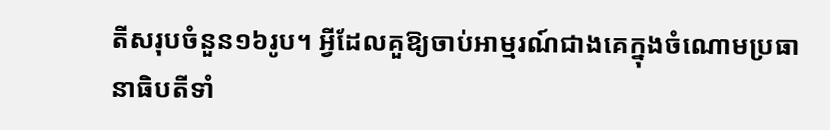តីសរុបចំនួន១៦រូប។ អ្វីដែលគួឱ្យចាប់អាម្មរណ៍ជាងគេក្នុងចំណោមប្រធានាធិបតីទាំ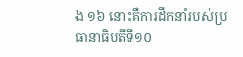ង ១៦ នោះគឺការដឹកនាំរបស់ប្រធានាធិបតីទី១០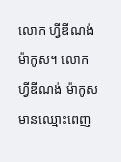លោក ហ្វីឌីណង់ ម៉ាកូស។ លោក ហ្វីឌីណង់ ម៉ាកូស មានឈ្មោះពេញ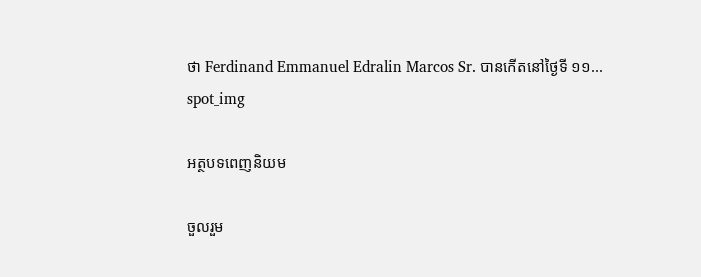ថា Ferdinand Emmanuel Edralin Marcos Sr. បានកើតនៅថ្ងៃទី ១១...
spot_img

អត្ថបទពេញនិយម

ចួលរួម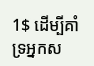1$ ដើម្បីគាំទ្រអ្នកស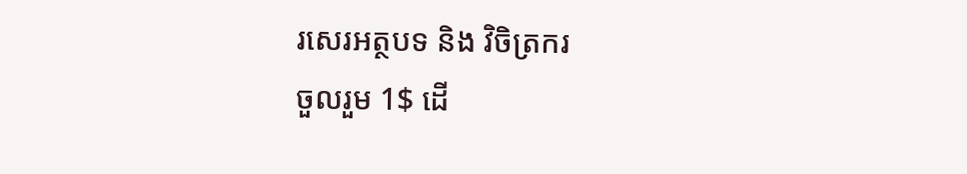រសេរអត្ថបទ និង វិចិត្រករ
ចួលរួម 1$ ដើ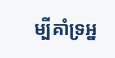ម្បីគាំទ្រអ្ន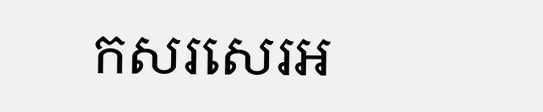កសរសេរអ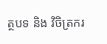ត្ថបទ និង វិចិត្រករ